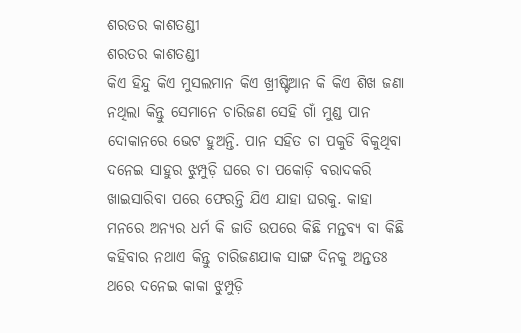ଶରତର କାଶତଣ୍ଡୀ
ଶରତର କାଶତଣ୍ଡୀ
କିଏ ହିନ୍ଦୁ କିଏ ମୁସଲମାନ କିଏ ଖ୍ରୀଷ୍ଟିଆନ କି କିଏ ଶିଖ ଜଣା ନଥିଲା କିନ୍ତୁ ସେମାନେ ଚାରିଜଣ ସେହି ଗାଁ ମୁଣ୍ଡ ପାନ ଦୋକାନରେ ଭେଟ ହୁଅନ୍ତି. ପାନ ସହିତ ଚା ପକୁଡି ବିକୁଥିବା ଦନେଇ ସାହୁର ଝୁମ୍ପୁଡ଼ି ଘରେ ଚା ପକୋଡ଼ି ବରାଦକରି ଖାଇସାରିବା ପରେ ଫେରନ୍ତି ଯିଏ ଯାହା ଘରକୁ. କାହା ମନରେ ଅନ୍ୟର ଧର୍ମ କି ଜାତି ଉପରେ କିଛି ମନ୍ତବ୍ୟ ବା କିଛି କହିବାର ନଥାଏ କିନ୍ତୁ ଚାରିଜଣଯାକ ସାଙ୍ଗ ଦିନକୁ ଅନ୍ତତଃ ଥରେ ଦନେଇ କାକା ଝୁମ୍ପୁଡ଼ି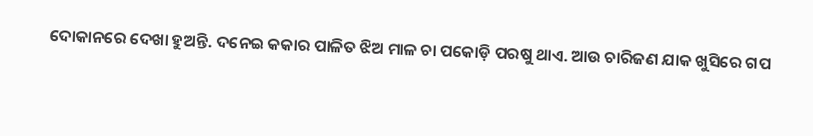ଦୋକାନରେ ଦେଖା ହୁଅନ୍ତି. ଦନେଇ କକାର ପାଳିତ ଝିଅ ମାଳ ଚା ପକୋଡ଼ି ପରଷୁ ଥାଏ. ଆଉ ଚାରିଜଣ ଯାକ ଖୁସିରେ ଗପ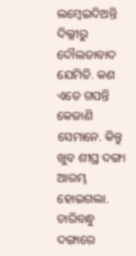ଲମ୍ବେଇଦିଅନ୍ତି ଦିଲ୍ଲୀରୁ ଦୌଲତାବାଦ ଯେମିତି. କଣ ଏତେ ଗପନ୍ତି କେଜାଣି ସେମାନେ. କିନ୍ତୁ ଖୁବ ଶୀଘ୍ର ଦଙ୍ଗା ଆରମ୍ଭ ହୋଇଗଲା. ଚାରିବନ୍ଧୁ ଦଙ୍ଗାରେ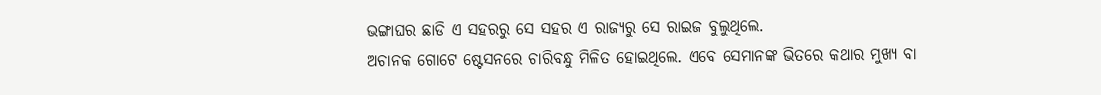ଭଙ୍ଗାଘର ଛାଡି ଏ ସହରରୁ ସେ ସହର ଏ ରାଜ୍ୟରୁ ସେ ରାଇଜ ବୁଲୁଥିଲେ.
ଅଚାନକ ଗୋଟେ ଷ୍ଟେସନରେ ଚାରିବନ୍ଧୁ ମିଳିତ ହୋଇଥିଲେ. ଏବେ ସେମାନଙ୍କ ଭିତରେ କଥାର ମୁଖ୍ୟ ବା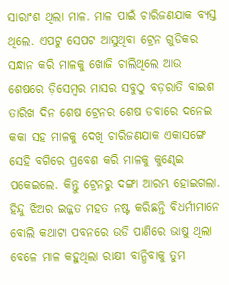ସାରାଂଶ ଥିଲା ମାଳ. ମାଳ ପାଇଁ ଚାରିଜଣଯାକ ବ୍ୟସ୍ତ ଥିଲେ. ଏପଟୁ ସେପଟ ଆସୁଥିବା ଟ୍ରେନ ଗୁଡିକର ସନ୍ଧାନ କରି ମାଳକୁ ଖୋଜି ଚାଲିଥିଲେ ଆଉ ଶେଷରେ ଡ଼ିସେମ୍ବର ମାସର ସବୁଠୁ ବଡ଼ରାତି ବାଇଶ ତାରିଖ ଦିନ ଶେଷ ଟ୍ରେନର ଶେଷ ଡବାରେ ଦନେଇ କକା ସହ ମାଳକୁ ଦେଖି ଚାରିଜଣଯାକ ଏକାସଙ୍ଗେ ସେହି ବଗିରେ ପ୍ରବେଶ କରି ମାଳକୁ କୁଣ୍ଢେଇ ପକେଇଲେ. କିନ୍ତୁ ଟ୍ରେନରୁ ଦଙ୍ଗା ଆରମ୍ଭ ହୋଇଗଲା. ହିନ୍ଦୁ ଝିଅର ଇଜ୍ଜତ ମହତ ନଷ୍ଟ କରିଛନ୍ତି ବିଧର୍ମୀମାନେ ବୋଲି କଥାଟା ପବନରେ ଉଡି ପାଣିରେ ଭାଷୁ ଥିଲା ବେଳେ ମାଳ କହୁଥିଲା ରାକ୍ଷୀ ବାନ୍ଧିବାକୁ ତୁମ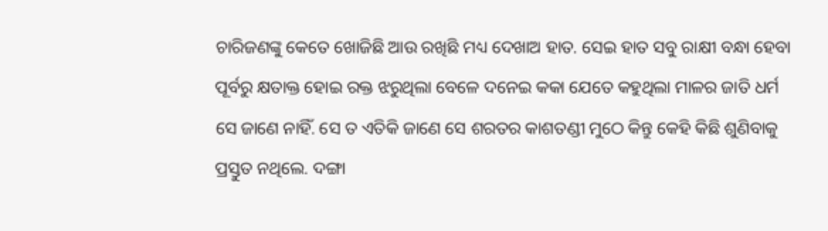ଚାରିଜଣଙ୍କୁ କେତେ ଖୋଜିଛି ଆଉ ରଖିଛି ମଧ୍ୟ ଦେଖାଅ ହାତ. ସେଇ ହାତ ସବୁ ରାକ୍ଷୀ ବନ୍ଧା ହେବା ପୂର୍ବରୁ କ୍ଷତାକ୍ତ ହୋଇ ରକ୍ତ ଝରୁଥିଲା ବେଳେ ଦନେଇ କକା ଯେତେ କହୁଥିଲା ମାଳର ଜାତି ଧର୍ମ ସେ ଜାଣେ ନାହିଁ. ସେ ତ ଏତିକି ଜାଣେ ସେ ଶରତର କାଶତଣ୍ଡୀ ମୁଠେ କିନ୍ତୁ କେହି କିଛି ଶୁଣିବାକୁ ପ୍ରସ୍ତୁତ ନଥିଲେ. ଦଙ୍ଗା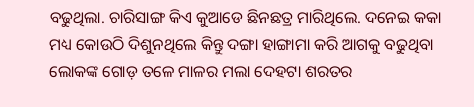ବଢୁଥିଲା. ଚାରିସାଙ୍ଗ କିଏ କୁଆଡେ ଛିନଛତ୍ର ମାରିଥିଲେ. ଦନେଇ କକା ମଧ୍ୟ କୋଉଠି ଦିଶୁନଥିଲେ କିନ୍ତୁ ଦଙ୍ଗା ହାଙ୍ଗାମା କରି ଆଗକୁ ବଢୁଥିବା ଲୋକଙ୍କ ଗୋଡ଼ ତଳେ ମାଳର ମଲା ଦେହଟା ଶରତର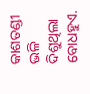କାଶତଣ୍ଡୀ ଭଳି ଦିଶୁଥିଲା ବୋଧହୁଏ.